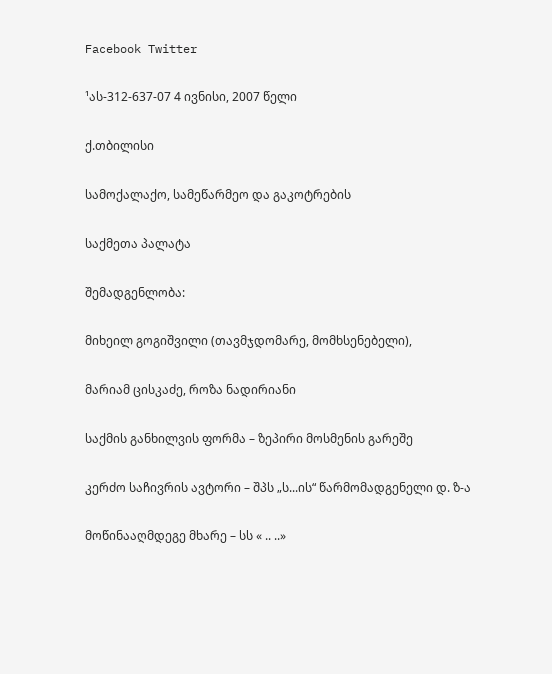Facebook Twitter

¹ას-312-637-07 4 ივნისი, 2007 წელი

ქ.თბილისი

სამოქალაქო, სამეწარმეო და გაკოტრების

საქმეთა პალატა

შემადგენლობა:

მიხეილ გოგიშვილი (თავმჯდომარე, მომხსენებელი),

მარიამ ცისკაძე, როზა ნადირიანი

საქმის განხილვის ფორმა – ზეპირი მოსმენის გარეშე

კერძო საჩივრის ავტორი – შპს „ს...ის“ წარმომადგენელი დ. ზ-ა

მოწინააღმდეგე მხარე – სს « .. ..»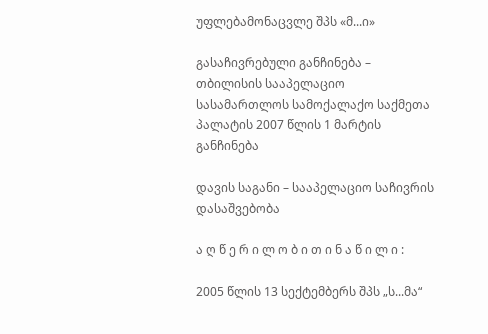უფლებამონაცვლე შპს «მ...ი»

გასაჩივრებული განჩინება – თბილისის სააპელაციო სასამართლოს სამოქალაქო საქმეთა პალატის 2007 წლის 1 მარტის განჩინება

დავის საგანი – სააპელაციო საჩივრის დასაშვებობა

ა ღ წ ე რ ი ლ ო ბ ი თ ი ნ ა წ ი ლ ი :

2005 წლის 13 სექტემბერს შპს „ს...მა“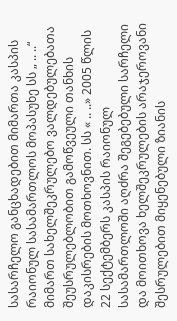სასარჩელო განცხადებით მიმართა კასპის რაიონულ სასამართლოს მოპასუხე სს „ .. ..“ მიმართ სახელშეკრულებო ვალდებულებათა შეუსრულებლობით გამოწვეული თანხის დაკისრების მოთხოვნით. სს « .. ..» 2005 წლის 22 სექტემბერს კასპის რაიონულ სასამართლოში აღძრა შეგებებული სარჩელი და მოითხოვა ხელშეკრულების არაჯეროვანი შესრულებით მიყენებული ზიანის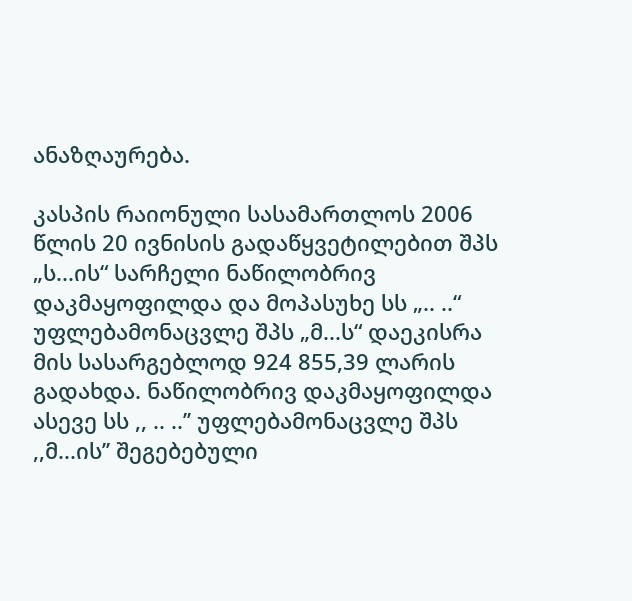ანაზღაურება.

კასპის რაიონული სასამართლოს 2006 წლის 20 ივნისის გადაწყვეტილებით შპს „ს...ის“ სარჩელი ნაწილობრივ დაკმაყოფილდა და მოპასუხე სს „.. ..“ უფლებამონაცვლე შპს „მ...ს“ დაეკისრა მის სასარგებლოდ 924 855,39 ლარის გადახდა. ნაწილობრივ დაკმაყოფილდა ასევე სს ,, .. ..’’ უფლებამონაცვლე შპს ,,მ...ის’’ შეგებებული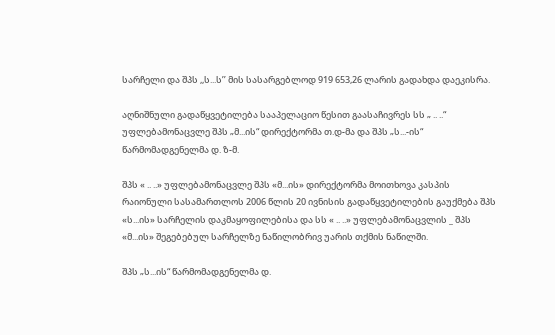სარჩელი და შპს ,,ს...ს’’ მის სასარგებლოდ 919 653,26 ლარის გადახდა დაეკისრა.

აღნიშნული გადაწყვეტილება სააპელაციო წესით გაასაჩივრეს სს „ .. ..“ უფლებამონაცვლე შპს „მ...ის“ დირექტორმა თ.დ-მა და შპს „ს...-ის“ წარმომადგენელმა დ. ზ-მ.

შპს « .. ..» უფლებამონაცვლე შპს «მ...ის» დირექტორმა მოითხოვა კასპის რაიონული სასამართლოს 2006 წლის 20 ივნისის გადაწყვეტილების გაუქმება შპს «ს...ის» სარჩელის დაკმაყოფილებისა და სს « .. ..» უფლებამონაცვლის _ შპს «მ...ის» შეგებებულ სარჩელზე ნაწილობრივ უარის თქმის ნაწილში.

შპს „ს...ის“ წარმომადგენელმა დ.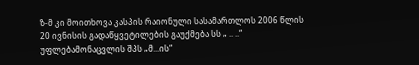ზ-მ კი მოითხოვა კასპის რაიონული სასამართლოს 2006 წლის 20 ივნისის გადაწყვეტილების გაუქმება სს „ .. ..“ უფლებამონაცვლის შპს „მ...ის“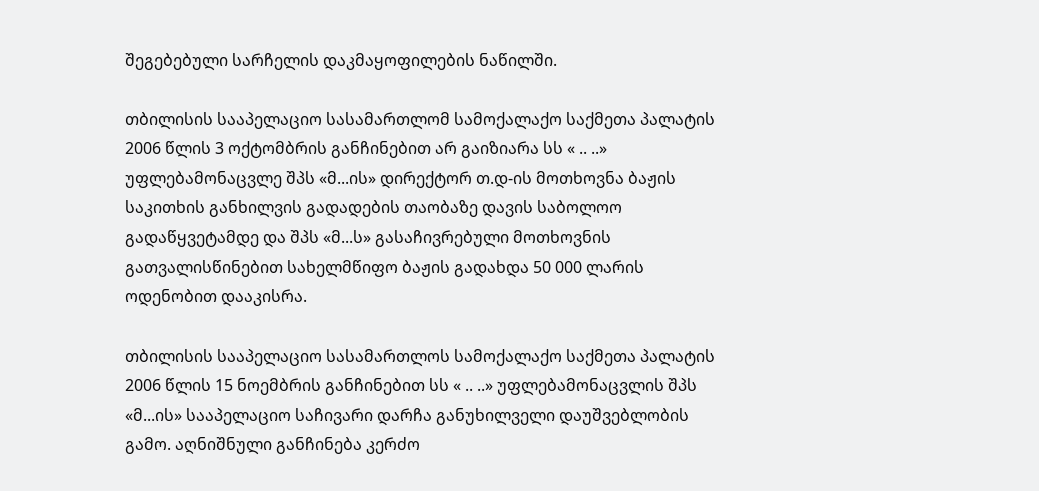შეგებებული სარჩელის დაკმაყოფილების ნაწილში.

თბილისის სააპელაციო სასამართლომ სამოქალაქო საქმეთა პალატის 2006 წლის 3 ოქტომბრის განჩინებით არ გაიზიარა სს « .. ..» უფლებამონაცვლე შპს «მ...ის» დირექტორ თ.დ-ის მოთხოვნა ბაჟის საკითხის განხილვის გადადების თაობაზე დავის საბოლოო გადაწყვეტამდე და შპს «მ...ს» გასაჩივრებული მოთხოვნის გათვალისწინებით სახელმწიფო ბაჟის გადახდა 50 000 ლარის ოდენობით დააკისრა.

თბილისის სააპელაციო სასამართლოს სამოქალაქო საქმეთა პალატის 2006 წლის 15 ნოემბრის განჩინებით სს « .. ..» უფლებამონაცვლის შპს «მ...ის» სააპელაციო საჩივარი დარჩა განუხილველი დაუშვებლობის გამო. აღნიშნული განჩინება კერძო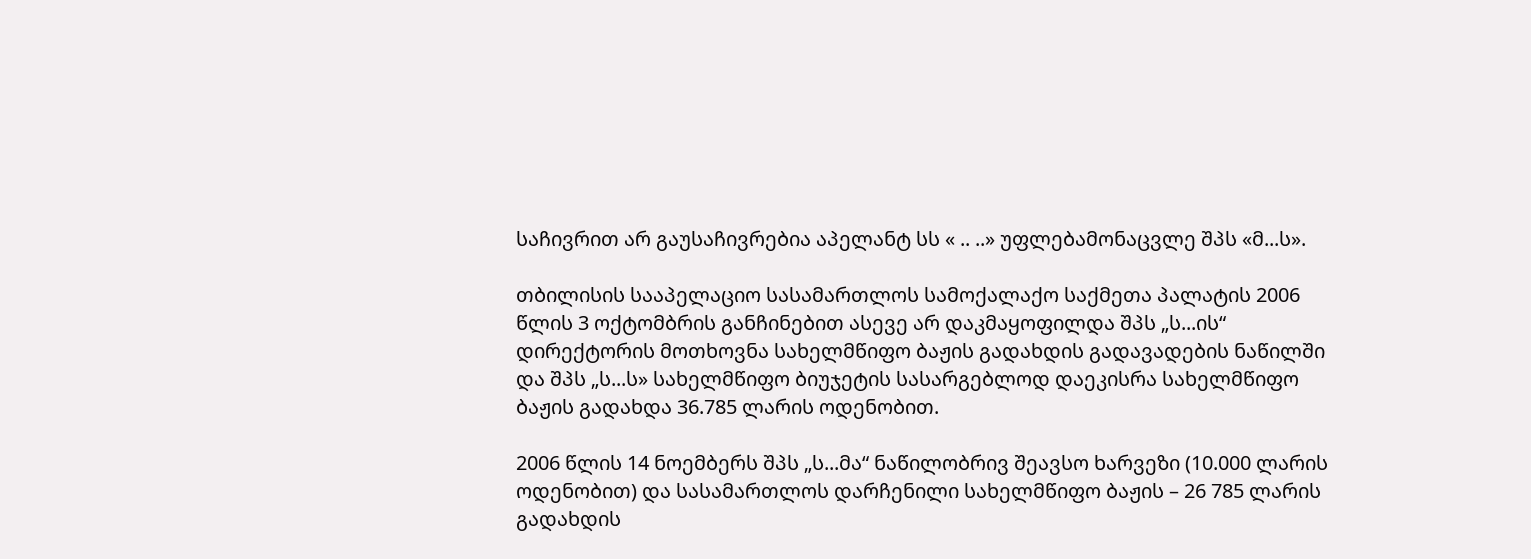საჩივრით არ გაუსაჩივრებია აპელანტ სს « .. ..» უფლებამონაცვლე შპს «მ...ს».

თბილისის სააპელაციო სასამართლოს სამოქალაქო საქმეთა პალატის 2006 წლის 3 ოქტომბრის განჩინებით ასევე არ დაკმაყოფილდა შპს „ს...ის“ დირექტორის მოთხოვნა სახელმწიფო ბაჟის გადახდის გადავადების ნაწილში და შპს „ს...ს» სახელმწიფო ბიუჯეტის სასარგებლოდ დაეკისრა სახელმწიფო ბაჟის გადახდა 36.785 ლარის ოდენობით.

2006 წლის 14 ნოემბერს შპს „ს...მა“ ნაწილობრივ შეავსო ხარვეზი (10.000 ლარის ოდენობით) და სასამართლოს დარჩენილი სახელმწიფო ბაჟის – 26 785 ლარის გადახდის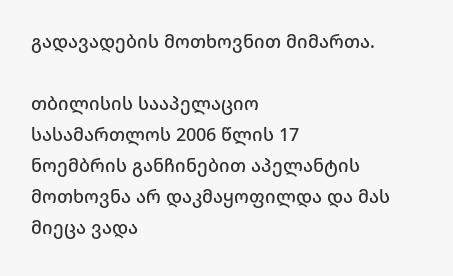გადავადების მოთხოვნით მიმართა.

თბილისის სააპელაციო სასამართლოს 2006 წლის 17 ნოემბრის განჩინებით აპელანტის მოთხოვნა არ დაკმაყოფილდა და მას მიეცა ვადა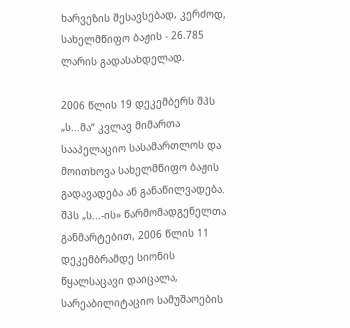ხარვეზის შესავსებად, კერძოდ, სახელმწიფო ბაჟის - 26.785 ლარის გადასახდელად.

2006 წლის 19 დეკემბერს შპს „ს...მა“ კვლავ მიმართა სააპელაციო სასამართლოს და მოითხოვა სახელმწიფო ბაჟის გადავადება ან განაწილვადება. შპს „ს...-ის» წარმომადგენელთა განმარტებით, 2006 წლის 11 დეკემბრამდე სიონის წყალსაცავი დაიცალა, სარეაბილიტაციო სამუშაოების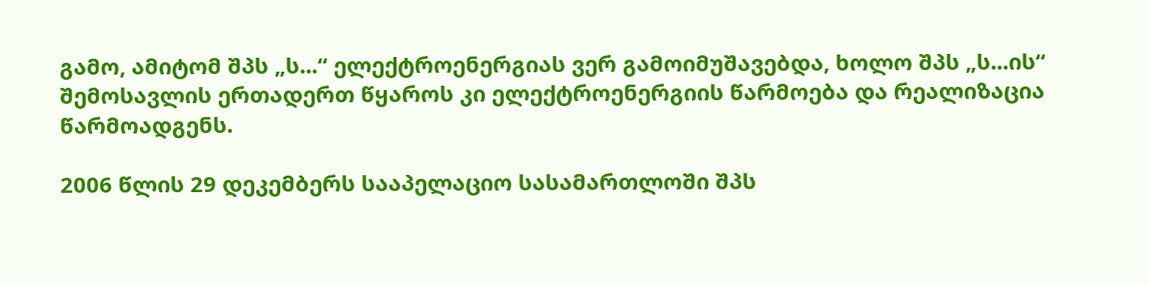გამო, ამიტომ შპს „ს...“ ელექტროენერგიას ვერ გამოიმუშავებდა, ხოლო შპს „ს...ის“ შემოსავლის ერთადერთ წყაროს კი ელექტროენერგიის წარმოება და რეალიზაცია წარმოადგენს.

2006 წლის 29 დეკემბერს სააპელაციო სასამართლოში შპს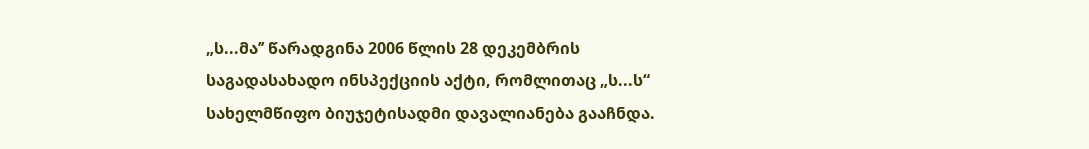„ს...მა’’ წარადგინა 2006 წლის 28 დეკემბრის საგადასახადო ინსპექციის აქტი, რომლითაც „ს...ს“ სახელმწიფო ბიუჯეტისადმი დავალიანება გააჩნდა.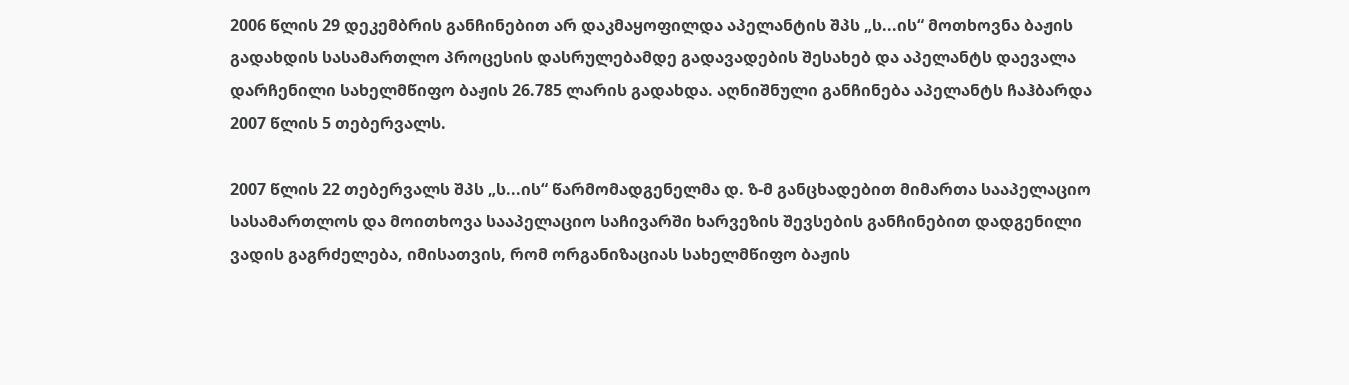2006 წლის 29 დეკემბრის განჩინებით არ დაკმაყოფილდა აპელანტის შპს „ს...ის“ მოთხოვნა ბაჟის გადახდის სასამართლო პროცესის დასრულებამდე გადავადების შესახებ და აპელანტს დაევალა დარჩენილი სახელმწიფო ბაჟის 26.785 ლარის გადახდა. აღნიშნული განჩინება აპელანტს ჩაჰბარდა 2007 წლის 5 თებერვალს.

2007 წლის 22 თებერვალს შპს „ს...ის“ წარმომადგენელმა დ. ზ-მ განცხადებით მიმართა სააპელაციო სასამართლოს და მოითხოვა სააპელაციო საჩივარში ხარვეზის შევსების განჩინებით დადგენილი ვადის გაგრძელება, იმისათვის, რომ ორგანიზაციას სახელმწიფო ბაჟის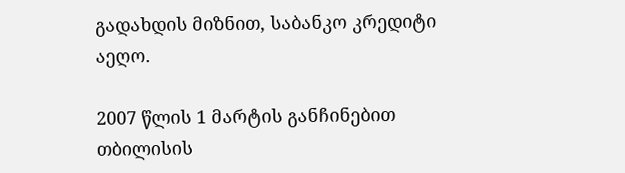გადახდის მიზნით, საბანკო კრედიტი აეღო.

2007 წლის 1 მარტის განჩინებით თბილისის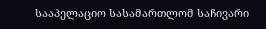სააპელაციო სასამართლომ საჩივარი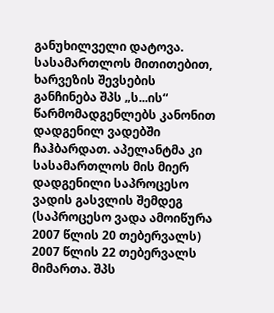განუხილველი დატოვა. სასამართლოს მითითებით, ხარვეზის შევსების განჩინება შპს „ს...ის“ წარმომადგენლებს კანონით დადგენილ ვადებში ჩაჰბარდათ. აპელანტმა კი სასამართლოს მის მიერ დადგენილი საპროცესო ვადის გასვლის შემდეგ (საპროცესო ვადა ამოიწურა 2007 წლის 20 თებერვალს) 2007 წლის 22 თებერვალს მიმართა. შპს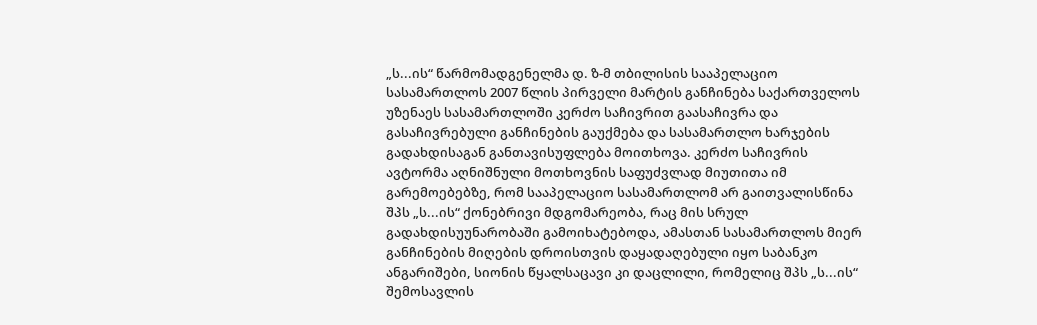„ს...ის“ წარმომადგენელმა დ. ზ-მ თბილისის სააპელაციო სასამართლოს 2007 წლის პირველი მარტის განჩინება საქართველოს უზენაეს სასამართლოში კერძო საჩივრით გაასაჩივრა და გასაჩივრებული განჩინების გაუქმება და სასამართლო ხარჯების გადახდისაგან განთავისუფლება მოითხოვა. კერძო საჩივრის ავტორმა აღნიშნული მოთხოვნის საფუძვლად მიუთითა იმ გარემოებებზე, რომ სააპელაციო სასამართლომ არ გაითვალისწინა შპს „ს...ის“ ქონებრივი მდგომარეობა, რაც მის სრულ გადახდისუუნარობაში გამოიხატებოდა, ამასთან სასამართლოს მიერ განჩინების მიღების დროისთვის დაყადაღებული იყო საბანკო ანგარიშები, სიონის წყალსაცავი კი დაცლილი, რომელიც შპს „ს...ის“ შემოსავლის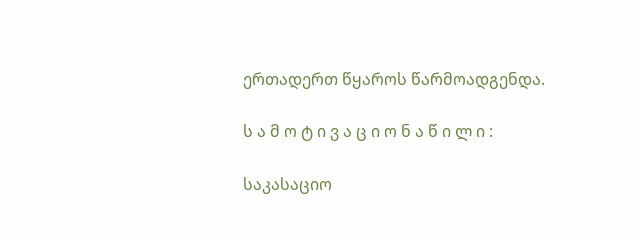ერთადერთ წყაროს წარმოადგენდა.

ს ა მ ო ტ ი ვ ა ც ი ო ნ ა წ ი ლ ი :

საკასაციო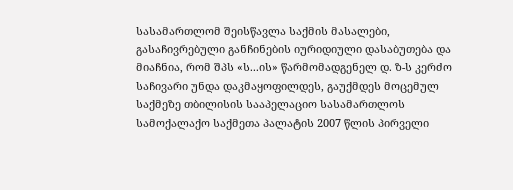სასამართლომ შეისწავლა საქმის მასალები, გასაჩივრებული განჩინების იურიდიული დასაბუთება და მიაჩნია, რომ შპს «ს...ის» წარმომადგენელ დ. ზ-ს კერძო საჩივარი უნდა დაკმაყოფილდეს, გაუქმდეს მოცემულ საქმეზე თბილისის სააპელაციო სასამართლოს სამოქალაქო საქმეთა პალატის 2007 წლის პირველი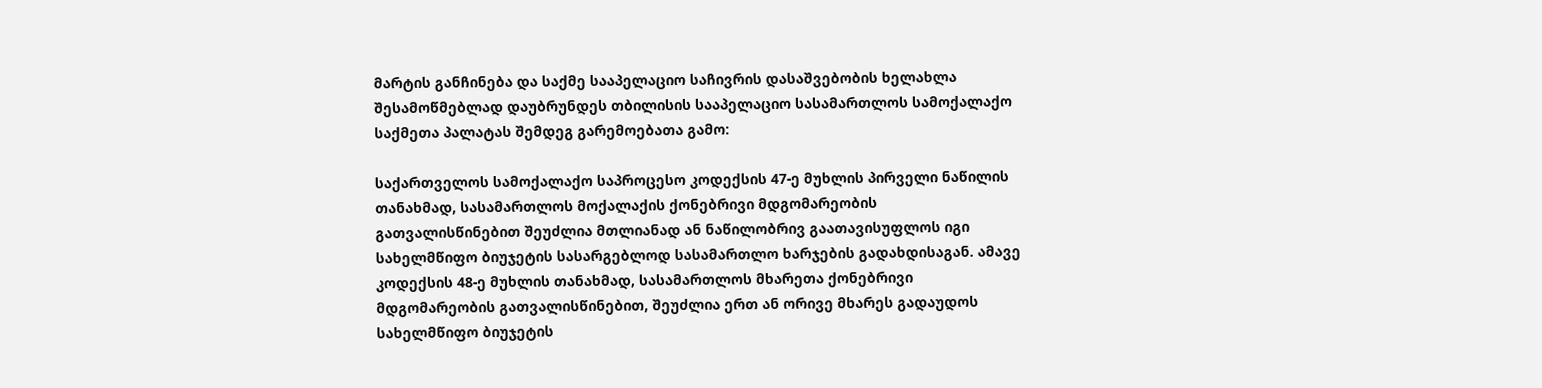მარტის განჩინება და საქმე სააპელაციო საჩივრის დასაშვებობის ხელახლა შესამოწმებლად დაუბრუნდეს თბილისის სააპელაციო სასამართლოს სამოქალაქო საქმეთა პალატას შემდეგ გარემოებათა გამო:

საქართველოს სამოქალაქო საპროცესო კოდექსის 47-ე მუხლის პირველი ნაწილის თანახმად, სასამართლოს მოქალაქის ქონებრივი მდგომარეობის გათვალისწინებით შეუძლია მთლიანად ან ნაწილობრივ გაათავისუფლოს იგი სახელმწიფო ბიუჯეტის სასარგებლოდ სასამართლო ხარჯების გადახდისაგან. ამავე კოდექსის 48-ე მუხლის თანახმად, სასამართლოს მხარეთა ქონებრივი მდგომარეობის გათვალისწინებით, შეუძლია ერთ ან ორივე მხარეს გადაუდოს სახელმწიფო ბიუჯეტის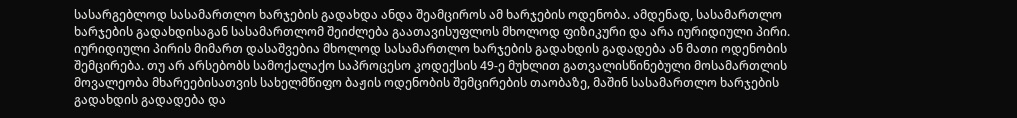სასარგებლოდ სასამართლო ხარჯების გადახდა ანდა შეამციროს ამ ხარჯების ოდენობა. ამდენად, სასამართლო ხარჯების გადახდისაგან სასამართლომ შეიძლება გაათავისუფლოს მხოლოდ ფიზიკური და არა იურიდიული პირი. იურიდიული პირის მიმართ დასაშვებია მხოლოდ სასამართლო ხარჯების გადახდის გადადება ან მათი ოდენობის შემცირება. თუ არ არსებობს სამოქალაქო საპროცესო კოდექსის 49-ე მუხლით გათვალისწინებული მოსამართლის მოვალეობა მხარეებისათვის სახელმწიფო ბაჟის ოდენობის შემცირების თაობაზე, მაშინ სასამართლო ხარჯების გადახდის გადადება და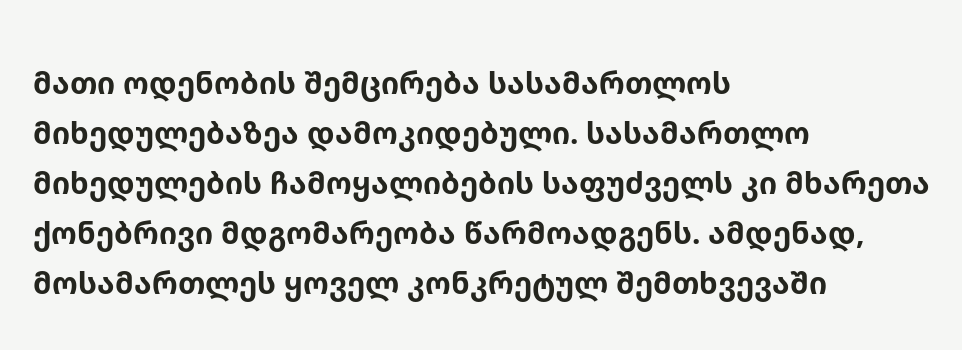მათი ოდენობის შემცირება სასამართლოს მიხედულებაზეა დამოკიდებული. სასამართლო მიხედულების ჩამოყალიბების საფუძველს კი მხარეთა ქონებრივი მდგომარეობა წარმოადგენს. ამდენად, მოსამართლეს ყოველ კონკრეტულ შემთხვევაში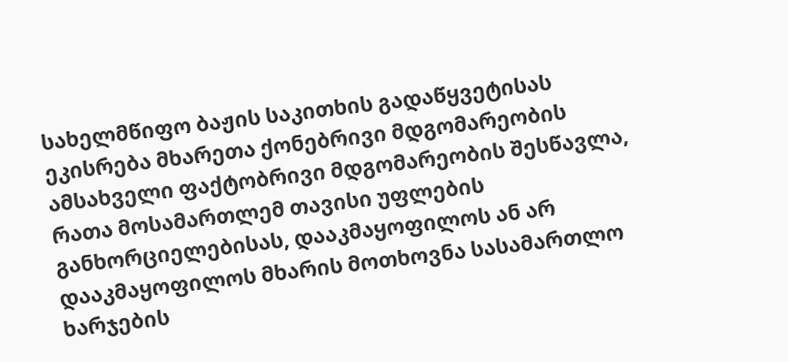სახელმწიფო ბაჟის საკითხის გადაწყვეტისას ეკისრება მხარეთა ქონებრივი მდგომარეობის ამსახველი ფაქტობრივი მდგომარეობის შესწავლა, რათა მოსამართლემ თავისი უფლების განხორციელებისას, დააკმაყოფილოს ან არ დააკმაყოფილოს მხარის მოთხოვნა სასამართლო ხარჯების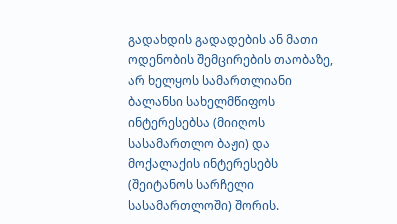გადახდის გადადების ან მათი ოდენობის შემცირების თაობაზე, არ ხელყოს სამართლიანი ბალანსი სახელმწიფოს ინტერესებსა (მიიღოს სასამართლო ბაჟი) და მოქალაქის ინტერესებს (შეიტანოს სარჩელი სასამართლოში) შორის.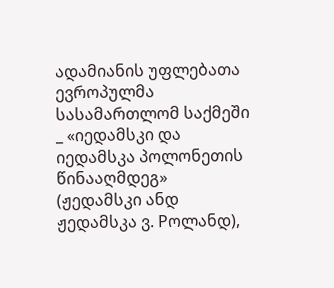ადამიანის უფლებათა ევროპულმა სასამართლომ საქმეში _ «იედამსკი და იედამსკა პოლონეთის წინააღმდეგ» (ჟედამსკი ანდ ჟედამსკა ვ. Pოლანდ),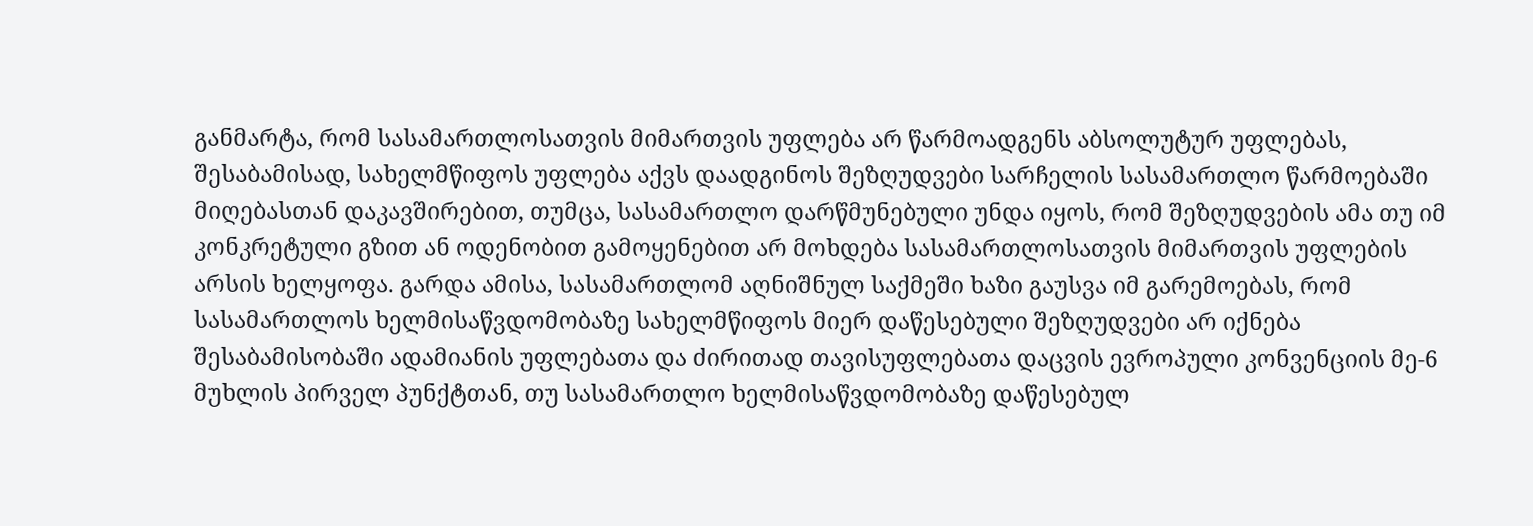განმარტა, რომ სასამართლოსათვის მიმართვის უფლება არ წარმოადგენს აბსოლუტურ უფლებას, შესაბამისად, სახელმწიფოს უფლება აქვს დაადგინოს შეზღუდვები სარჩელის სასამართლო წარმოებაში მიღებასთან დაკავშირებით, თუმცა, სასამართლო დარწმუნებული უნდა იყოს, რომ შეზღუდვების ამა თუ იმ კონკრეტული გზით ან ოდენობით გამოყენებით არ მოხდება სასამართლოსათვის მიმართვის უფლების არსის ხელყოფა. გარდა ამისა, სასამართლომ აღნიშნულ საქმეში ხაზი გაუსვა იმ გარემოებას, რომ სასამართლოს ხელმისაწვდომობაზე სახელმწიფოს მიერ დაწესებული შეზღუდვები არ იქნება შესაბამისობაში ადამიანის უფლებათა და ძირითად თავისუფლებათა დაცვის ევროპული კონვენციის მე-6 მუხლის პირველ პუნქტთან, თუ სასამართლო ხელმისაწვდომობაზე დაწესებულ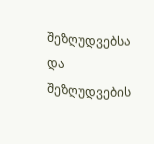შეზღუდვებსა და შეზღუდვების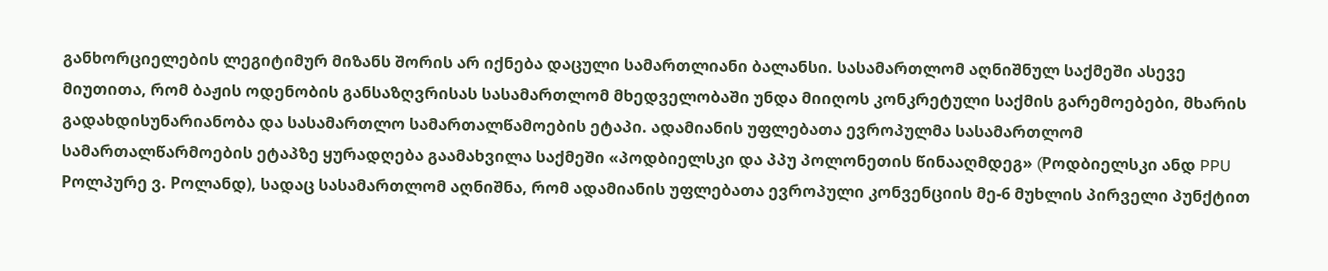განხორციელების ლეგიტიმურ მიზანს შორის არ იქნება დაცული სამართლიანი ბალანსი. სასამართლომ აღნიშნულ საქმეში ასევე მიუთითა, რომ ბაჟის ოდენობის განსაზღვრისას სასამართლომ მხედველობაში უნდა მიიღოს კონკრეტული საქმის გარემოებები, მხარის გადახდისუნარიანობა და სასამართლო სამართალწამოების ეტაპი. ადამიანის უფლებათა ევროპულმა სასამართლომ სამართალწარმოების ეტაპზე ყურადღება გაამახვილა საქმეში «პოდბიელსკი და პპუ პოლონეთის წინააღმდეგ» (Pოდბიელსკი ანდ PPU Pოლპურე ვ. Pოლანდ), სადაც სასამართლომ აღნიშნა, რომ ადამიანის უფლებათა ევროპული კონვენციის მე-6 მუხლის პირველი პუნქტით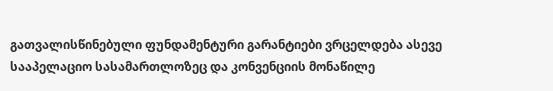გათვალისწინებული ფუნდამენტური გარანტიები ვრცელდება ასევე სააპელაციო სასამართლოზეც და კონვენციის მონაწილე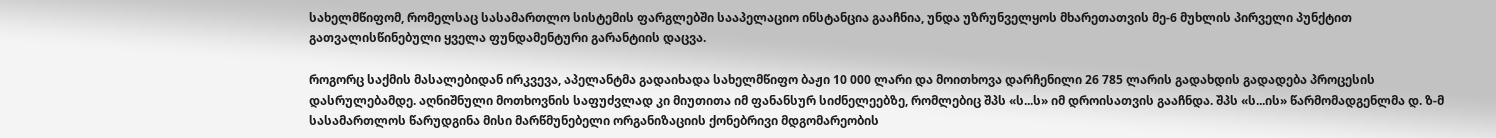სახელმწიფომ, რომელსაც სასამართლო სისტემის ფარგლებში სააპელაციო ინსტანცია გააჩნია, უნდა უზრუნველყოს მხარეთათვის მე-6 მუხლის პირველი პუნქტით გათვალისწინებული ყველა ფუნდამენტური გარანტიის დაცვა.

როგორც საქმის მასალებიდან ირკვევა, აპელანტმა გადაიხადა სახელმწიფო ბაჟი 10 000 ლარი და მოითხოვა დარჩენილი 26 785 ლარის გადახდის გადადება პროცესის დასრულებამდე. აღნიშნული მოთხოვნის საფუძვლად კი მიუთითა იმ ფანანსურ სიძნელეებზე, რომლებიც შპს «ს...ს» იმ დროისათვის გააჩნდა. შპს «ს...ის» წარმომადგენლმა დ. ზ-მ სასამართლოს წარუდგინა მისი მარწმუნებელი ორგანიზაციის ქონებრივი მდგომარეობის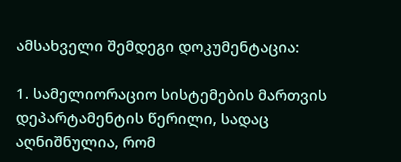ამსახველი შემდეგი დოკუმენტაცია:

1. სამელიორაციო სისტემების მართვის დეპარტამენტის წერილი, სადაც აღნიშნულია, რომ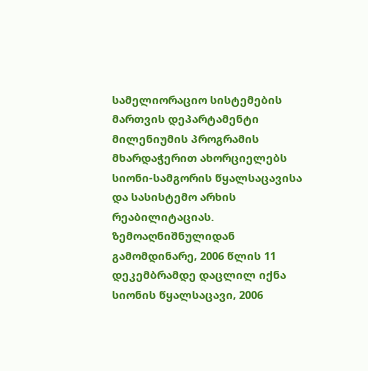სამელიორაციო სისტემების მართვის დეპარტამენტი მილენიუმის პროგრამის მხარდაჭერით ახორციელებს სიონი-სამგორის წყალსაცავისა და სასისტემო არხის რეაბილიტაციას. ზემოაღნიშნულიდან გამომდინარე, 2006 წლის 11 დეკემბრამდე დაცლილ იქნა სიონის წყალსაცავი, 2006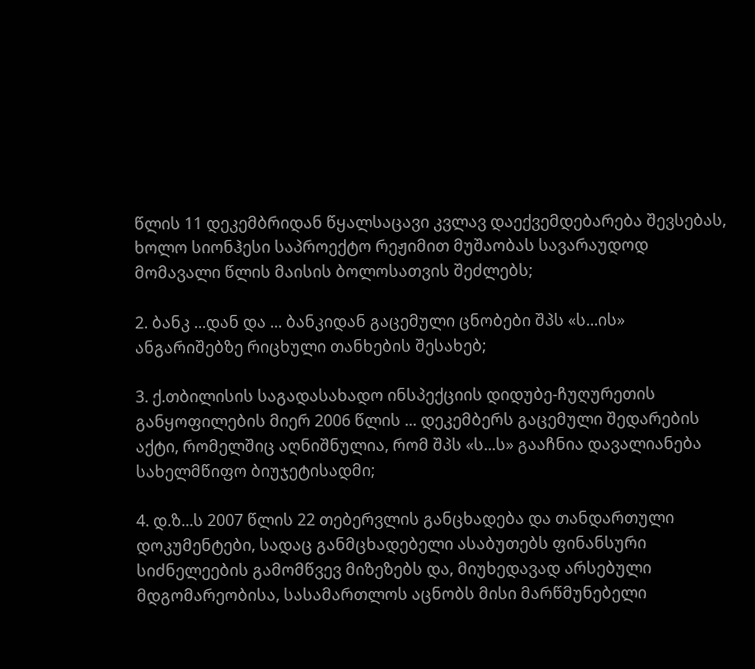წლის 11 დეკემბრიდან წყალსაცავი კვლავ დაექვემდებარება შევსებას, ხოლო სიონჰესი საპროექტო რეჟიმით მუშაობას სავარაუდოდ მომავალი წლის მაისის ბოლოსათვის შეძლებს;

2. ბანკ ...დან და ... ბანკიდან გაცემული ცნობები შპს «ს...ის» ანგარიშებზე რიცხული თანხების შესახებ;

3. ქ.თბილისის საგადასახადო ინსპექციის დიდუბე-ჩუღურეთის განყოფილების მიერ 2006 წლის ... დეკემბერს გაცემული შედარების აქტი, რომელშიც აღნიშნულია, რომ შპს «ს...ს» გააჩნია დავალიანება სახელმწიფო ბიუჯეტისადმი;

4. დ.ზ...ს 2007 წლის 22 თებერვლის განცხადება და თანდართული დოკუმენტები, სადაც განმცხადებელი ასაბუთებს ფინანსური სიძნელეების გამომწვევ მიზეზებს და, მიუხედავად არსებული მდგომარეობისა, სასამართლოს აცნობს მისი მარწმუნებელი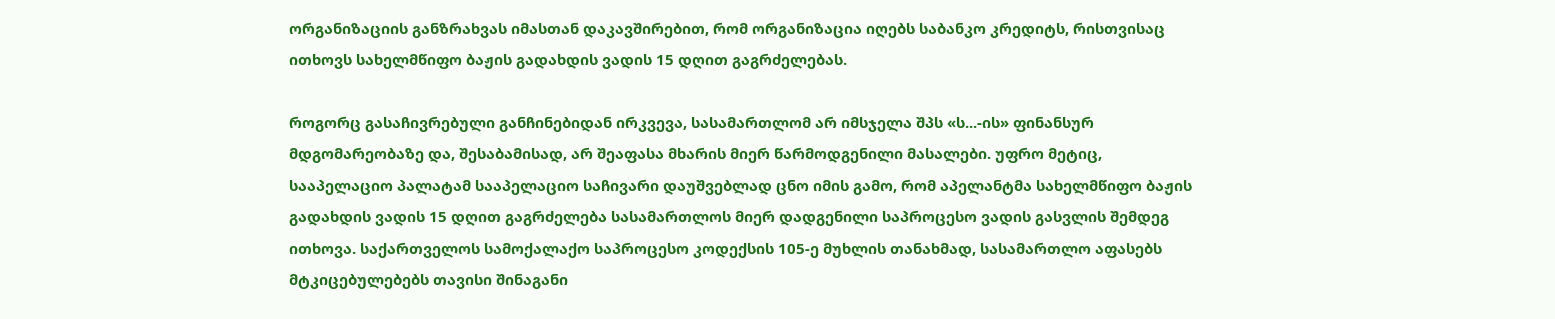ორგანიზაციის განზრახვას იმასთან დაკავშირებით, რომ ორგანიზაცია იღებს საბანკო კრედიტს, რისთვისაც ითხოვს სახელმწიფო ბაჟის გადახდის ვადის 15 დღით გაგრძელებას.

როგორც გასაჩივრებული განჩინებიდან ირკვევა, სასამართლომ არ იმსჯელა შპს «ს...-ის» ფინანსურ მდგომარეობაზე და, შესაბამისად, არ შეაფასა მხარის მიერ წარმოდგენილი მასალები. უფრო მეტიც, სააპელაციო პალატამ სააპელაციო საჩივარი დაუშვებლად ცნო იმის გამო, რომ აპელანტმა სახელმწიფო ბაჟის გადახდის ვადის 15 დღით გაგრძელება სასამართლოს მიერ დადგენილი საპროცესო ვადის გასვლის შემდეგ ითხოვა. საქართველოს სამოქალაქო საპროცესო კოდექსის 105-ე მუხლის თანახმად, სასამართლო აფასებს მტკიცებულებებს თავისი შინაგანი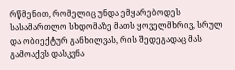რწმენით, რომელიც უნდა ემყარებოდეს სასამართლო სხდომაზე მათს ყოველმხრივ, სრულ და ობიექტურ განხილვას, რის შედეგადაც მას გამოაქვს დასკვნა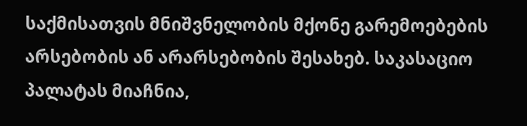საქმისათვის მნიშვნელობის მქონე გარემოებების არსებობის ან არარსებობის შესახებ. საკასაციო პალატას მიაჩნია,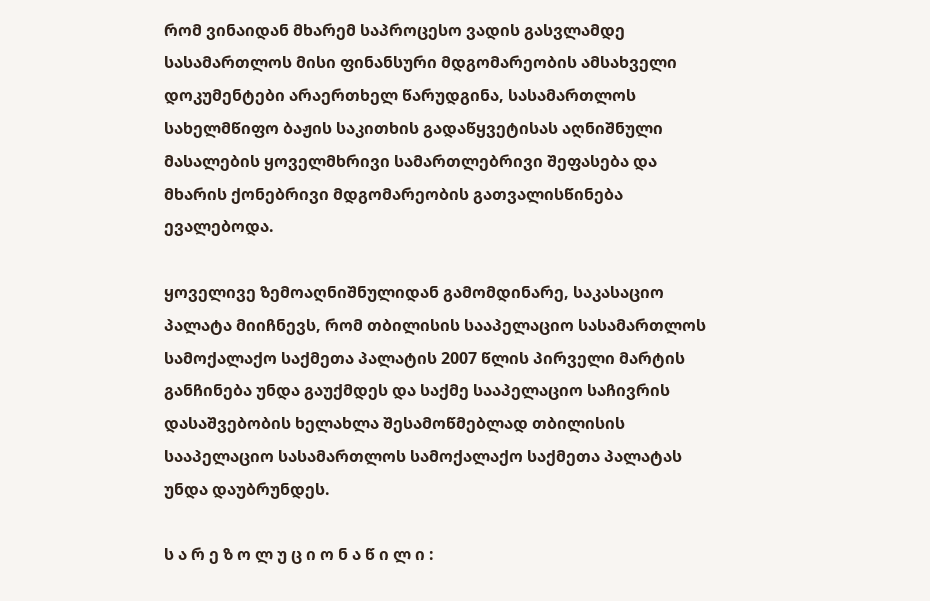რომ ვინაიდან მხარემ საპროცესო ვადის გასვლამდე სასამართლოს მისი ფინანსური მდგომარეობის ამსახველი დოკუმენტები არაერთხელ წარუდგინა, სასამართლოს სახელმწიფო ბაჟის საკითხის გადაწყვეტისას აღნიშნული მასალების ყოველმხრივი სამართლებრივი შეფასება და მხარის ქონებრივი მდგომარეობის გათვალისწინება ევალებოდა.

ყოველივე ზემოაღნიშნულიდან გამომდინარე, საკასაციო პალატა მიიჩნევს, რომ თბილისის სააპელაციო სასამართლოს სამოქალაქო საქმეთა პალატის 2007 წლის პირველი მარტის განჩინება უნდა გაუქმდეს და საქმე სააპელაციო საჩივრის დასაშვებობის ხელახლა შესამოწმებლად თბილისის სააპელაციო სასამართლოს სამოქალაქო საქმეთა პალატას უნდა დაუბრუნდეს.

ს ა რ ე ზ ო ლ უ ც ი ო ნ ა წ ი ლ ი :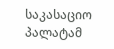საკასაციო პალატამ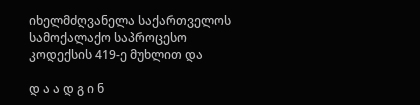იხელმძღვანელა საქართველოს სამოქალაქო საპროცესო კოდექსის 419-ე მუხლით და

დ ა ა დ გ ი ნ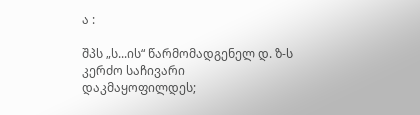ა :

შპს „ს...ის“ წარმომადგენელ დ. ზ-ს კერძო საჩივარი დაკმაყოფილდეს;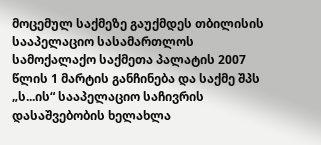მოცემულ საქმეზე გაუქმდეს თბილისის სააპელაციო სასამართლოს სამოქალაქო საქმეთა პალატის 2007 წლის 1 მარტის განჩინება და საქმე შპს „ს...ის“ სააპელაციო საჩივრის დასაშვებობის ხელახლა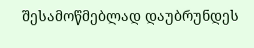შესამოწმებლად დაუბრუნდეს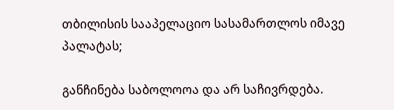თბილისის სააპელაციო სასამართლოს იმავე პალატას;

განჩინება საბოლოოა და არ საჩივრდება.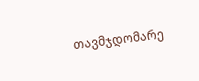თავმჯდომარე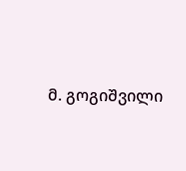მ. გოგიშვილი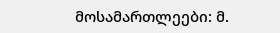მოსამართლეები: მ.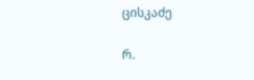ცისკაძე

რ.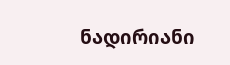ნადირიანი